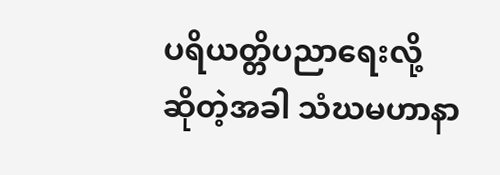ပရိယတ္တိပညာရေးလို့ ဆိုတဲ့အခါ သံဃမဟာနာ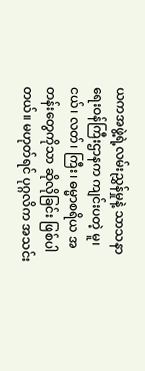ယကအဖွဲ့ရဲ့လမ်းညွှန်မှုနဲ့ သာသနာရေးဝန်ကြီးဌာနက ကျင်းပတဲ့ မူ၊ ငယ်၊ လတ်၊ ကြီး၊ ဓမ္မာစရိယ အတန်းတွေကိုသာ ဆိုလိုခြင်း ဖြစ်ပါတယ်။ မဟုတ်ရင် ပုဂ္ဂလိက အသင်း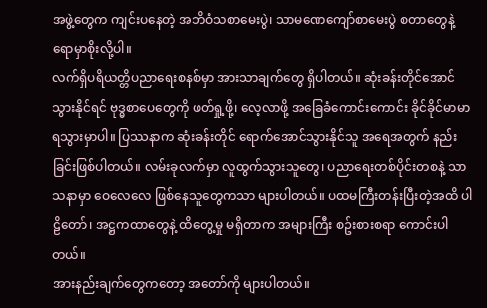အဖွဲ့တွေက ကျင်းပနေတဲ့ အဘိဝံသစာမေးပွဲ၊ သာမဏေကျော်စာမေးပွဲ စတာတွေနဲ့ ရောမှာစိုးလို့ပါ။
လက်ရှိပရိယတ္တိပညာရေးစနစ်မှာ အားသာချက်တွေ ရှိပါတယ်။ ဆုံးခန်းတိုင်အောင် သွားနိုင်ရင် ဗုဒ္ဓစာပေတွေကို ဖတ်ရှု့ဖို့၊ လေ့လာဖို့ အခြေခံကောင်းကောင်း ခိုင်ခိုင်မာမာ ရသွားမှာပါ။ ပြဿနာက ဆုံးခန်းတိုင် ရောက်အောင်သွားနိုင်သူ အရေအတွက် နည်းခြင်းဖြစ်ပါတယ်။ လမ်းခုလက်မှာ လူထွက်သွားသူတွေ၊ ပညာရေးတစ်ပိုင်းတစနဲ့ သာသနာမှာ ဝေလေလေ ဖြစ်နေသူတွေကသာ များပါတယ်။ ပထမကြီးတန်းပြီးတဲ့အထိ ပါဠိတော်၊ အဋ္ဌကထာတွေနဲ့ ထိတွေ့မှု မရှိတာက အများကြီး စဥ်းစားစရာ ကောင်းပါတယ်။
အားနည်းချက်တွေကတော့ အတော်ကို များပါတယ်။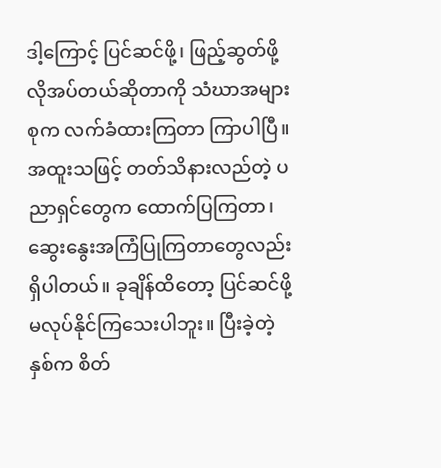ဒါ့ကြောင့် ပြင်ဆင်ဖို့၊ ဖြည့်ဆွတ်ဖို့ လိုအပ်တယ်ဆိုတာကို သံဃာအများစုက လက်ခံထားကြတာ ကြာပါပြီ။ အထူးသဖြင့် တတ်သိနားလည်တဲ့ ပညာရှင်တွေက ထောက်ပြကြတာ၊ ဆွေးနွေးအကြံပြုကြတာတွေလည်း ရှိပါတယ်။ ခုချိန်ထိတော့ ပြင်ဆင်ဖို့ မလုပ်နိုင်ကြသေးပါဘူး။ ပြီးခဲ့တဲ့နှစ်က စိတ်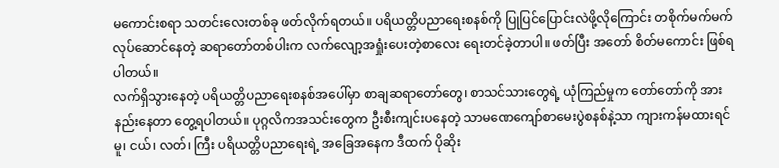မကောင်းစရာ သတင်းလေးတစ်ခု ဖတ်လိုက်ရတယ်။ ပရိယတ္တိပညာရေးစနစ်ကို ပြုပြင်ပြောင်းလဲဖို့လိုကြောင်း တစိုက်မက်မက် လုပ်ဆောင်နေတဲ့ ဆရာတော်တစ်ပါးက လက်လျော့အရှုံးပေးတဲ့စာလေး ရေးတင်ခဲ့တာပါ။ ဖတ်ပြီး အတော် စိတ်မကောင်း ဖြစ်ရပါတယ်။
လက်ရှိသွားနေတဲ့ ပရိယတ္တိပညာရေးစနစ်အပေါ်မှာ စာချဆရာတော်တွေ၊ စာသင်သားတွေရဲ့ ယုံကြည်မှုက တော်တော်ကို အားနည်းနေတာ တွေ့ရပါတယ်။ ပုဂ္ဂလိကအသင်းတွေက ဦးစီးကျင်းပနေတဲ့ သာမဏေကျော်စာမေးပွဲစနစ်နဲ့သာ ကျားကန်မထားရင် မူ၊ ငယ်၊ လတ်၊ ကြီး ပရိယတ္တိပညာရေးရဲ့ အခြေအနေက ဒီထက် ပိုဆိုး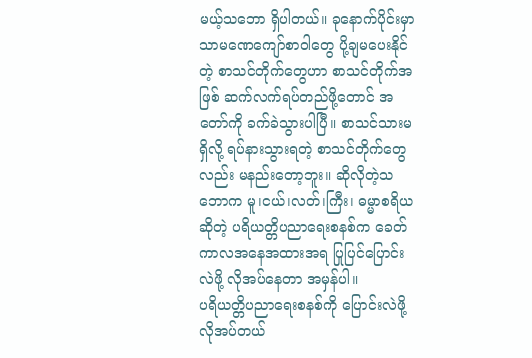မယ့်သဘော ရှိပါတယ်။ ခုနောက်ပိုင်းမှာ သာမဏေကျော်စာဝါတွေ ပို့ချမပေးနိုင်တဲ့ စာသင်တိုက်တွေဟာ စာသင်တိုက်အဖြစ် ဆက်လက်ရပ်တည်ဖို့တောင် အတော်ကို ခက်ခဲသွားပါပြီ။ စာသင်သားမရှိလို့ ရပ်နားသွားရတဲ့ စာသင်တိုက်တွေလည်း မနည်းတော့ဘူး။ ဆိုလိုတဲ့သဘောက မူ၊ငယ်၊လတ်၊ကြီး၊ ဓမ္မာစရိယဆိုတဲ့ ပရိယတ္တိပညာရေးစနစ်က ခေတ်ကာလအနေအထားအရ ပြုပြင်ပြောင်းလဲဖို့ လိုအပ်နေတာ အမှန်ပါ။
ပရိယတ္တိပညာရေးစနစ်ကို ပြောင်းလဲဖို့ လိုအပ်တယ်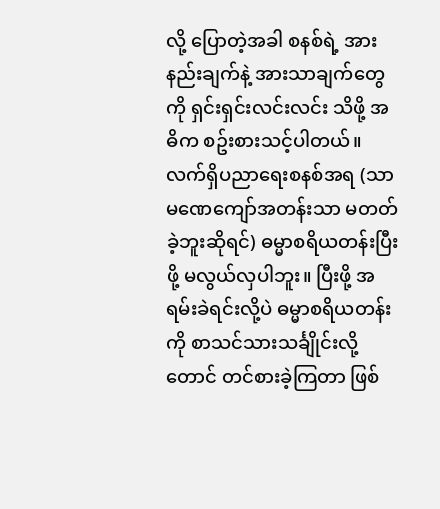လို့ ပြောတဲ့အခါ စနစ်ရဲ့ အားနည်းချက်နဲ့ အားသာချက်တွေကို ရှင်းရှင်းလင်းလင်း သိဖို့ အဓိက စဥ်းစားသင့်ပါတယ်။ လက်ရှိပညာရေးစနစ်အရ (သာမဏေကျော်အတန်းသာ မတတ်ခဲ့ဘူးဆိုရင်) ဓမ္မာစရိယတန်းပြီးဖို့ မလွယ်လှပါဘူး။ ပြီးဖို့ အရမ်းခဲရင်းလို့ပဲ ဓမ္မာစရိယတန်းကို စာသင်သားသင်္ချိုင်းလို့တောင် တင်စားခဲ့ကြတာ ဖြစ်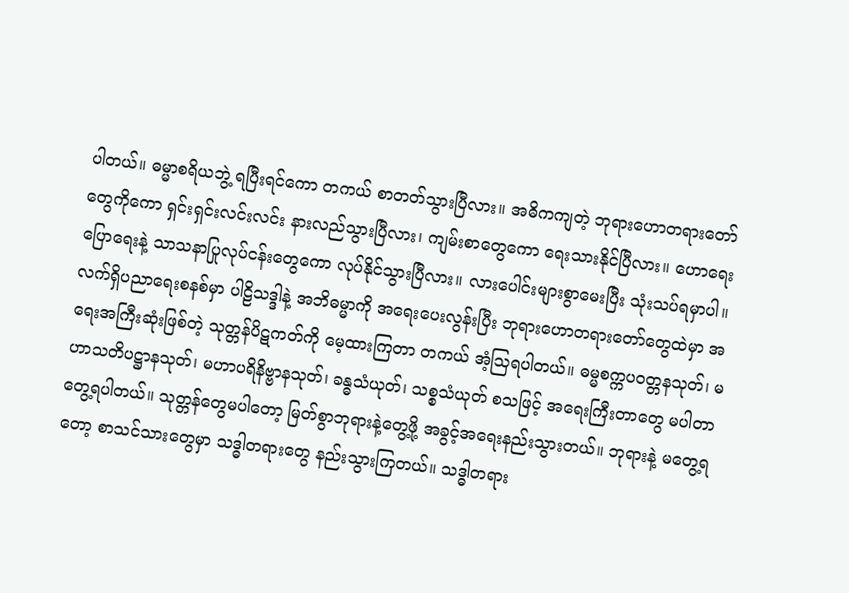ပါတယ်။ ဓမ္မာစရိယဘွဲ့ ရပြီးရင်ကော တကယ် စာတတ်သွားပြီလား။ အဓိကကျတဲ့ ဘုရားဟောတရားတော်တွေကိုကော ရှင်းရှင်းလင်းလင်း နားလည်သွားပြီလား၊ ကျမ်းစာတွေကော ရေးသားနိုင်ပြီလား။ ဟောရေးပြောရေးနဲ့ သာသနာပြုလုပ်ငန်းတွေကော လုပ်နိုင်သွားပြီလား။ လားပေါင်းများစွာမေးပြီး သုံးသပ်ရမှာပါ။
လက်ရှိပညာရေးစနစ်မှာ ပါဠိသဒ္ဒါနဲ့ အဘိဓမ္မာကို အရေးပေးလွန်းပြီး ဘုရားဟောတရားတော်တွေထဲမှာ အရေးအကြီးဆုံးဖြစ်တဲ့ သုတ္တန်ပိဋကတ်ကို မေ့ထားကြတာ တကယ် အံ့ဩရပါတယ်။ ဓမ္မစက္ကပဝတ္တနသုတ်၊ မဟာသတိပဋ္ဌာနသုတ်၊ မဟာပရိနိဗ္ဗာနသုတ်၊ ခန္ဓသံယုတ်၊ သစ္စသံယုတ် စသဖြင့် အရေးကြီးတာတွေ မပါတာ တွေ့ရပါတယ်။ သုတ္တန်တွေမပါတော့ မြတ်စွာဘုရားနဲ့တွေ့ဖို့ အခွင့်အရေးနည်းသွားတယ်။ ဘုရားနဲ့ မတွေ့ရတော့ စာသင်သားတွေမှာ သဒ္ဓါတရားတွေ နည်းသွားကြတယ်။ သဒ္ဓါတရား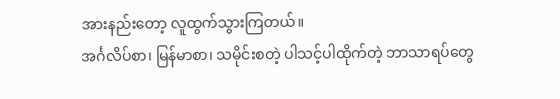အားနည်းတော့ လူထွက်သွားကြတယ်။
အင်္ဂလိပ်စာ၊ မြန်မာစာ၊ သမိုင်းစတဲ့ ပါသင့်ပါထိုက်တဲ့ ဘာသာရပ်တွေ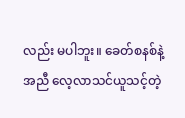လည်း မပါဘူး။ ခေတ်စနစ်နဲ့အညီ လေ့လာသင်ယူသင့်တဲ့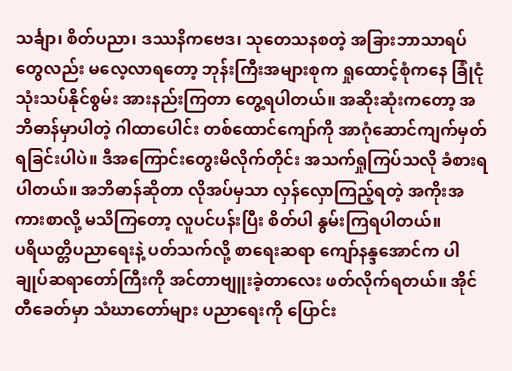သင်္ချာ၊ စိတ်ပညာ၊ ဒဿနိကဗေဒ၊ သုတေသနစတဲ့ အခြားဘာသာရပ်တွေလည်း မလေ့လာရတော့ ဘုန်းကြီးအများစုက ရှုထောင့်စုံကနေ ခြုံငုံသုံးသပ်နိုင်စွမ်း အားနည်းကြတာ တွေ့ရပါတယ်။ အဆိုးဆုံးကတော့ အဘိဓာန်မှာပါတဲ့ ဂါထာပေါင်း တစ်ထောင်ကျော်ကို အာဂုံဆောင်ကျက်မှတ်ရခြင်းပါပဲ။ ဒီအကြောင်းတွေးမိလိုက်တိုင်း အသက်ရှုကြပ်သလို ခံစားရပါတယ်။ အဘိဓာန်ဆိုတာ လိုအပ်မှသာ လှန်လှောကြည့်ရတဲ့ အကိုးအကားစာလို့ မသိကြတော့ လူပင်ပန်းပြီး စိတ်ပါ နွမ်းကြရပါတယ်။
ပရိယတ္တိပညာရေးနဲ့ ပတ်သက်လို့ စာရေးဆရာ ကျော်နန္ဒအောင်က ပါချုပ်ဆရာတော်ကြီးကို အင်တာဗျူးခဲ့တာလေး ဖတ်လိုက်ရတယ်။ အိုင်တီခေတ်မှာ သံဃာတော်များ ပညာရေးကို ပြောင်း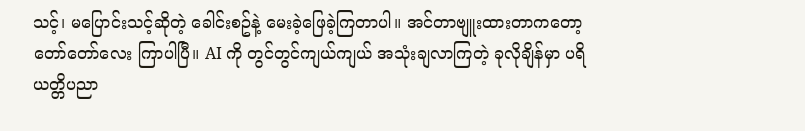သင့်၊ မပြောင်းသင့်ဆိုတဲ့ ခေါင်းစဥ်နဲ့ မေးခဲ့ဖြေခဲ့ကြတာပါ။ အင်တာဗျူးထားတာကတော့ တော်တော်လေး ကြာပါပြီ။ AI ကို တွင်တွင်ကျယ်ကျယ် အသုံးချလာကြတဲ့ ခုလိုချိန်မှာ ပရိယတ္တိပညာ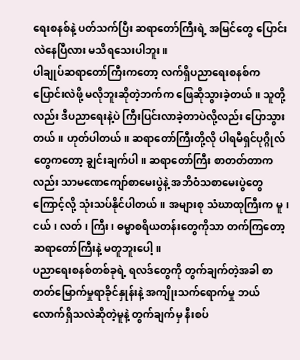ရေးစနစ်နဲ့ ပတ်သက်ပြီး ဆရာတော်ကြီးရဲ့ အမြင်တွေ ပြောင်းလဲနေပြီလား မသိရသေးပါဘူး။
ပါချုပ်ဆရာတော်ကြီးကတော့ လက်ရှိပညာရေးစနစ်က ပြောင်းလဲဖို့ မလိုဘူးဆိုတဲ့ဘက်က ဖြေဆိုသွားခဲ့တယ်။ သူတို့လည်း ဒီပညာရေးနဲ့ပဲ ကြီးပြင်းလာခဲ့တာပဲလို့လည်း ပြောသွားတယ်။ ဟုတ်ပါတယ်။ ဆရာတော်ကြီးတို့လို ပါရမီရှင်ပုဂ္ဂိုလ်တွေကတော့ ချွင်းချက်ပါ။ ဆရာတော်ကြီး စာတတ်တာကလည်း သာမဏေကျော်စာမေးပွဲနဲ့ အဘိဝံသစာမေးပွဲတွေကြောင့်လို့ သုံးသပ်နိုင်ပါတယ်။ အများစု သံဃာထုကြီးက မူ၊ ငယ်၊ လတ်၊ ကြီး၊ ဓမ္မာစရိယတန်းတွေကိုသာ တက်ကြတော့ ဆရာတော်ကြီးနဲ့ မတူဘူးပေါ့။
ပညာရေးစနစ်တစ်ခုရဲ့ ရလဒ်တွေကို တွက်ချက်တဲ့အခါ စာတတ်မြောက်မှုရာခိုင်နှုန်းနဲ့ အကျိုးသက်ရောက်မှု ဘယ်လောက်ရှိသလဲဆိုတဲ့မူနဲ့ တွက်ချက်မှ နီးစပ်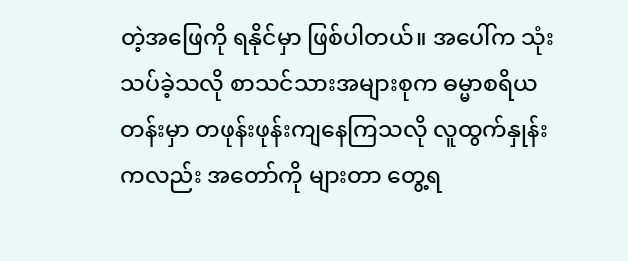တဲ့အဖြေကို ရနိုင်မှာ ဖြစ်ပါတယ်။ အပေါ်က သုံးသပ်ခဲ့သလို စာသင်သားအများစုက ဓမ္မာစရိယတန်းမှာ တဖုန်းဖုန်းကျနေကြသလို လူထွက်နှုန်းကလည်း အတော်ကို များတာ တွေ့ရ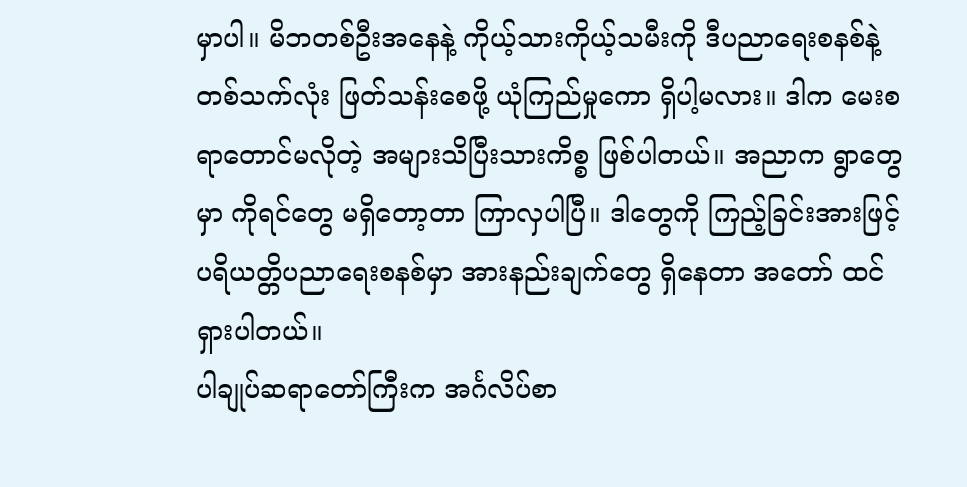မှာပါ။ မိဘတစ်ဦးအနေနဲ့ ကိုယ့်သားကိုယ့်သမီးကို ဒီပညာရေးစနစ်နဲ့ တစ်သက်လုံး ဖြတ်သန်းစေဖို့ ယုံကြည်မှုကော ရှိပါ့မလား။ ဒါက မေးစရာတောင်မလိုတဲ့ အများသိပြီးသားကိစ္စ ဖြစ်ပါတယ်။ အညာက ရွာတွေမှာ ကိုရင်တွေ မရှိတော့တာ ကြာလှပါပြီ။ ဒါတွေကို ကြည့်ခြင်းအားဖြင့် ပရိယတ္တိပညာရေးစနစ်မှာ အားနည်းချက်တွေ ရှိနေတာ အတော် ထင်ရှားပါတယ်။
ပါချုပ်ဆရာတော်ကြီးက အင်္ဂလိပ်စာ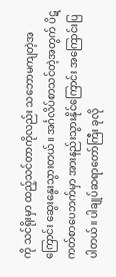ကို သင်ရိုးမှာ ထည့်သင်တာကိုလည်း သဘောမကျတဲ့အကြောင်း ဆွေးနွေးသွားတယ်။ အင်္ဂလိပ်စာသင်တဲ့အတွက် ပိဋကတ်စာပေဘက်မှာ အားနည်းသွားနိုင်ကြောင်း အကြောင်းပြပါတယ်။ ပါချုပ်ဆရာတော်ကြီး ခုလို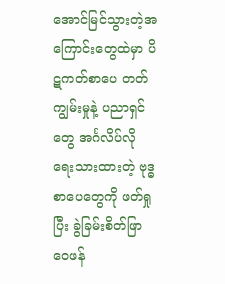အောင်မြင်သွားတဲ့အကြောင်းတွေထဲမှာ ပိဋကတ်စာပေ တတ်ကျွမ်းမှုနဲ့ ပညာရှင်တွေ အင်္ဂလိပ်လို ရေးသားထားတဲ့ ဗုဒ္ဓစာပေတွေကို ဖတ်ရှုပြီး ခွဲခြမ်းစိတ်ဖြာ ဝေဖန်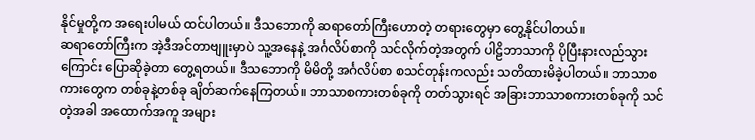နိုင်မှုတို့က အရေးပါမယ် ထင်ပါတယ်။ ဒီသဘောကို ဆရာတော်ကြီးဟောတဲ့ တရားတွေမှာ တွေ့နိုင်ပါတယ်။
ဆရာတော်ကြီးက အဲ့ဒီအင်တာဗျူးမှာပဲ သူ့အနေနဲ့ အင်္ဂလိပ်စာကို သင်လိုက်တဲ့အတွက် ပါဠိဘာသာကို ပိုပြီးနားလည်သွားကြောင်း ပြောဆိုခဲ့တာ တွေ့ရတယ်။ ဒီသဘောကို မိမိတို့ အင်္ဂလိပ်စာ စသင်တုန်းကလည်း သတိထားမိခဲ့ပါတယ်။ ဘာသာစကားတွေက တစ်ခုနဲ့တစ်ခု ချိတ်ဆက်နေကြတယ်။ ဘာသာစကားတစ်ခုကို တတ်သွားရင် အခြားဘာသာစကားတစ်ခုကို သင်တဲ့အခါ အထောက်အကူ အများ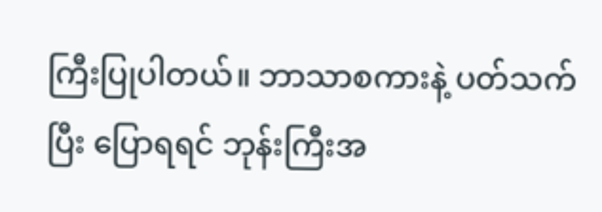ကြီးပြုပါတယ်။ ဘာသာစကားနဲ့ ပတ်သက်ပြီး ပြောရရင် ဘုန်းကြီးအ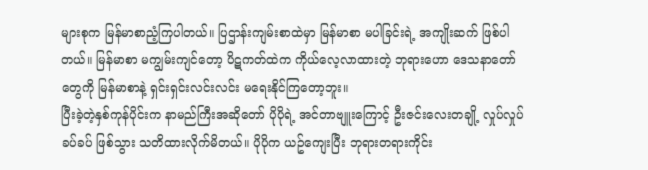များစုက မြန်မာစာညံ့ကြပါတယ်။ ပြဌာန်းကျမ်းစာထဲမှာ မြန်မာစာ မပါခြင်းရဲ့ အကျိုးဆက် ဖြစ်ပါတယ်။ မြန်မာစာ မကျွမ်းကျင်တော့ ပိဋကတ်ထဲက ကိုယ်လေ့လာထားတဲ့ ဘုရားဟော ဒေသနာတော်တွေကို မြန်မာစာနဲ့ ရှင်းရှင်းလင်းလင်း မရေးနိုင်ကြတော့ဘူး။
ပြီးခဲ့တဲ့နှစ်ကုန်ပိုင်းက နာမည်ကြီးအဆိုတော် ပိုပိုရဲ့ အင်တာဗျူးကြောင့် ဦးဇင်းလေးတချို့ လှုပ်လှုပ်ခပ်ခပ် ဖြစ်သွား သတိထားလိုက်မိတယ်။ ပိုပိုက ယဥ်ကျေးပြီး ဘုရားတရားကိုင်း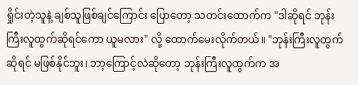ရှိုင်းတဲ့သူနဲ့ ချစ်သူဖြစ်ချင်ကြောင်း ပြောတော့ သတင်းထောက်က "ဒါဆိုရင် ဘုန်းကြီးလူထွက်ဆိုရင်ကော ယူမလား" လို့ ထောက်မေးလိုက်တယ်။ "ဘုန်းကြီးလူထွက်ဆိုရင် မဖြစ်နိုင်ဘူး၊ ဘာ့ကြောင့်လဲဆိုတော့ ဘုန်းကြီးလူထွက်က အ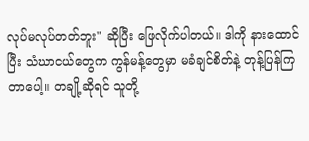လုပ်မလုပ်တတ်ဘူး" ဆိုပြီး ဖြေလိုက်ပါတယ်။ ဒါကို နားထောင်ပြီး သံဃာငယ်တွေက ကွန်မန့်တွေမှာ မခံချင်စိတ်နဲ့ တုန့်ပြန်ကြတာပေါ့။ တချို့ဆိုရင် သူတို့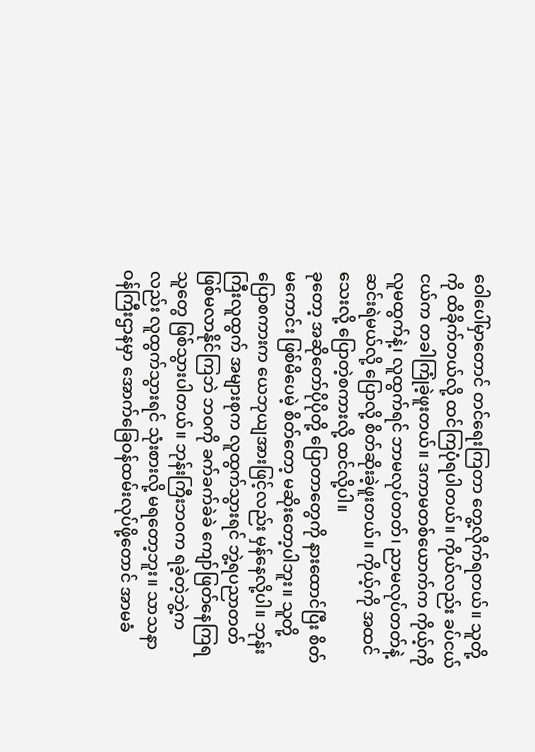ဝေါပေါ်မှာတောင် တင်ရေးကြတာ တွေ့လိုက်ရတယ်။ သူတို့ကို ထိခိုက်တယ်လို့ ထင်ကြပုံရပါတယ်။ ကိုယ်လည်း ခပ်ငယ်ငယ်က တခါကြုံခဲ့ဖူးတယ်။ ဒကာမတစ်ယောက်က ကိုယ့်ကို လူမထွက်နဲ့၊ လူထွက်ရင် ဘာမလုပ်တတ်၊ ညာမလုပ်တတ်နဲ့ ဆင်းရဲမယ်လို့ ပြောလို့ စိတ်ဆိုးခဲ့ဖူးတယ်။ ကိုယ့်ကို အထင်သေးလို့ ပြောတဲ့စကားလို့ ထင်လို့ပါ။
ခုတော့ အဆိုတော်ပိုပိုတို့ ပြောတာတွေကို နားထောင်ပြီး စိတ်မကောင်း ဖြစ်မိပေမဲ့ စိတ်တော့ မဆိုးတော့ပါဘူး။ သူတို့ပြောစကားက ယေဘုယျအားဖြင့်လည်း မှန်နေလို့ပါ။ ဘုန်းကြီးလူထွက် အများစုက လူထွက်သွားရင် ဘွဲ့ရပညာတတ် ဖြစ်မလာနိုင်ကြဘဲ ဘဝကို ခက်ခက်ခဲခဲ ကျော်ဖြတ်နေကြရသူတွေ ဖြစ်သွားပါတယ်။ ဘုန်းကြီးဘဝက ရခဲ့တဲ့ဘွဲ့ကလည်း လူထွက်သွားရင် သုံးစားလို့ မရတော့ဘူး။ သာသနာဝန်ကြီးဌာနမှာ အောက်ခြေဝန်ထမ်းလုပ်ဖို့တောင် အာမခံ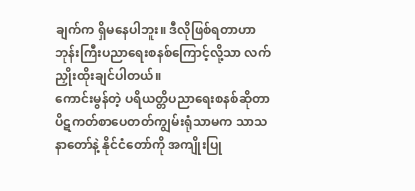ချက်က ရှိမနေပါဘူး။ ဒီလိုဖြစ်ရတာဟာ ဘုန်းကြီးပညာရေးစနစ်ကြောင့်လို့သာ လက်ညှိုးထိုးချင်ပါတယ်။
ကောင်းမွန်တဲ့ ပရိယတ္တိပညာရေးစနစ်ဆိုတာ ပိဋကတ်စာပေတတ်ကျွမ်းရုံသာမက သာသနာတော်နဲ့ နိုင်ငံတော်ကို အကျိုးပြု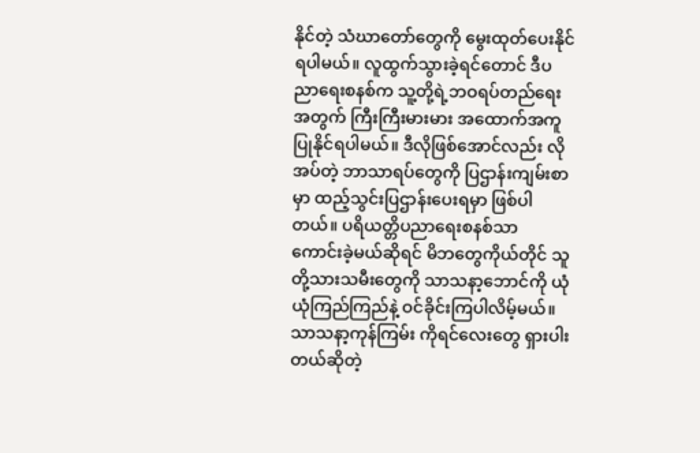နိုင်တဲ့ သံဃာတော်တွေကို မွေးထုတ်ပေးနိုင်ရပါမယ်။ လူထွက်သွားခဲ့ရင်တောင် ဒီပညာရေးစနစ်က သူ့တို့ရဲ့ဘဝရပ်တည်ရေးအတွက် ကြီးကြီးမားမား အထောက်အကူပြုနိုင်ရပါမယ်။ ဒီလိုဖြစ်အောင်လည်း လိုအပ်တဲ့ ဘာသာရပ်တွေကို ပြဌာန်းကျမ်းစာမှာ ထည့်သွင်းပြဌာန်းပေးရမှာ ဖြစ်ပါတယ်။ ပရိယတ္တိပညာရေးစနစ်သာ ကောင်းခဲ့မယ်ဆိုရင် မိဘတွေကိုယ်တိုင် သူတို့သားသမီးတွေကို သာသနာ့ဘောင်ကို ယုံယုံကြည်ကြည်နဲ့ ဝင်ခိုင်းကြပါလိမ့်မယ်။ သာသနာ့ကုန်ကြမ်း ကိုရင်လေးတွေ ရှားပါးတယ်ဆိုတဲ့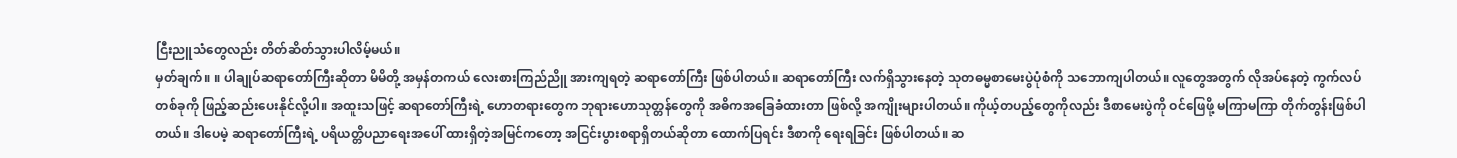ငြီးညူသံတွေလည်း တိတ်ဆိတ်သွားပါလိမ့်မယ်။
မှတ်ချက်။ ။ ပါချုပ်ဆရာတော်ကြီးဆိုတာ မိမိတို့ အမှန်တကယ် လေးစားကြည်ညိူ အားကျရတဲ့ ဆရာတော်ကြီး ဖြစ်ပါတယ်။ ဆရာတော်ကြီး လက်ရှိသွားနေတဲ့ သုတဓမ္မစာမေးပွဲပုံစံကို သဘောကျပါတယ်။ လူတွေအတွက် လိုအပ်နေတဲ့ ကွက်လပ်တစ်ခုကို ဖြည့်ဆည်းပေးနိုင်လို့ပါ။ အထူးသဖြင့် ဆရာတော်ကြီးရဲ့ ဟောတရားတွေက ဘုရားဟောသုတ္တန်တွေကို အဓိကအခြေခံထားတာ ဖြစ်လို့ အကျိုးများပါတယ်။ ကိုယ့်တပည့်တွေကိုလည်း ဒီစာမေးပွဲကို ဝင်ဖြေဖို့ မကြာမကြာ တိုက်တွန်းဖြစ်ပါတယ်။ ဒါပေမဲ့ ဆရာတော်ကြီးရဲ့ ပရိယတ္တိပညာရေးအပေါ် ထားရှိတဲ့အမြင်ကတော့ အငြင်းပွားစရာရှိတယ်ဆိုတာ ထောက်ပြရင်း ဒီစာကို ရေးရခြင်း ဖြစ်ပါတယ်။ ဆ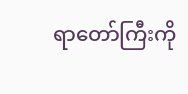ရာတော်ကြီးကို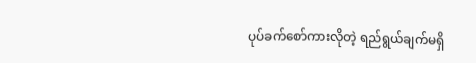ပုပ်ခက်စော်ကားလိုတဲ့ ရည်ရွယ်ချက်မရှိ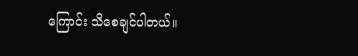ကြောင်း သိစေချင်ပါတယ်။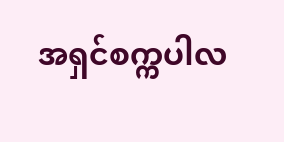အရှင်စက္ကပါလ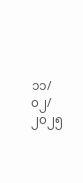၁၁/၀၂/၂၀၂၅